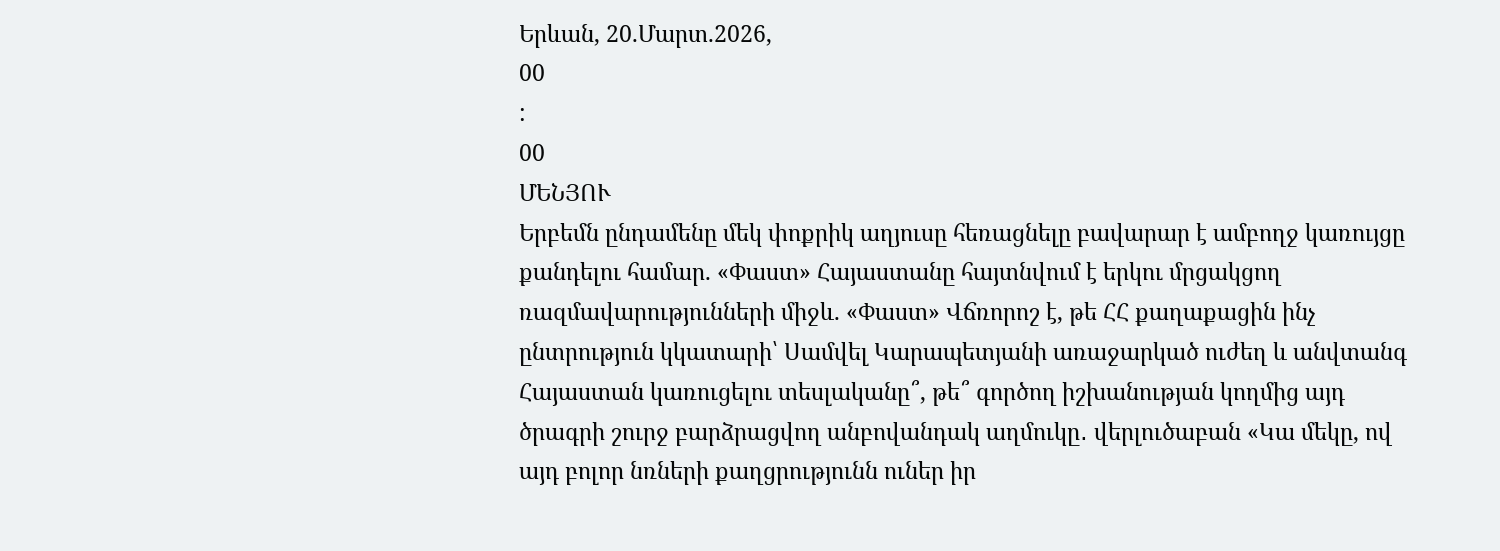Երևան, 20.Մարտ.2026,
00
:
00
ՄԵՆՅՈՒ
Երբեմն ընդամենը մեկ փոքրիկ աղյուսը հեռացնելը բավարար է ամբողջ կառույցը քանդելու համար. «Փաստ» Հայաստանը հայտնվում է երկու մրցակցող ռազմավարությունների միջև. «Փաստ» Վճռորոշ է, թե ՀՀ քաղաքացին ինչ ընտրություն կկատարի՝ Սամվել Կարապետյանի առաջարկած ուժեղ և անվտանգ Հայաստան կառուցելու տեսլականը՞, թե՞ գործող իշխանության կողմից այդ ծրագրի շուրջ բարձրացվող անբովանդակ աղմուկը․ վերլուծաբան «Կա մեկը, ով այդ բոլոր նռների քաղցրությունն ուներ իր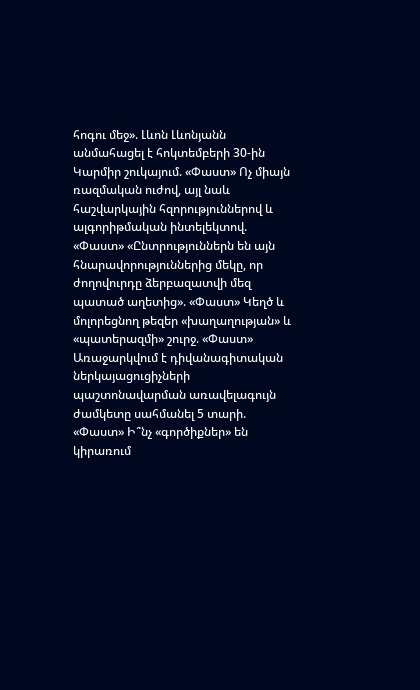հոգու մեջ». Լևոն Լևոնյանն անմահացել է հոկտեմբերի 30-ին Կարմիր շուկայում. «Փաստ» Ոչ միայն ռազմական ուժով, այլ նաև հաշվարկային հզորություններով և ալգորիթմական ինտելեկտով. «Փաստ» «Ընտրություններն են այն հնարավորություններից մեկը, որ ժողովուրդը ձերբազատվի մեզ պատած աղետից». «Փաստ» Կեղծ և մոլորեցնող թեզեր «խաղաղության» և «պատերազմի» շուրջ. «Փաստ» Առաջարկվում է դիվանագիտական ներկայացուցիչների պաշտոնավարման առավելագույն ժամկետը սահմանել 5 տարի. «Փաստ» Ի՞նչ «գործիքներ» են կիրառում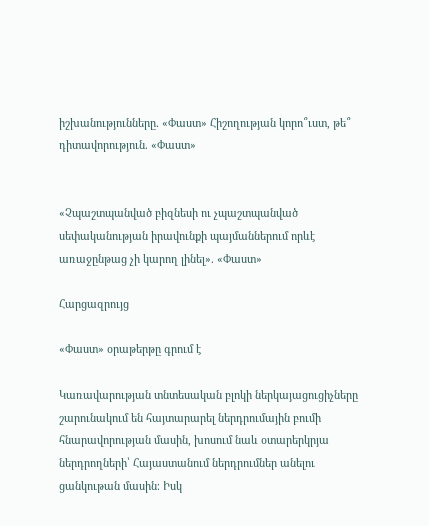իշխանությունները. «Փաստ» Հիշողության կորո՞ւստ, թե՞ դիտավորություն. «Փաստ»


«Չպաշտպանված բիզնեսի ու չպաշտպանված սեփականության իրավունքի պայմաններում որևէ առաջընթաց չի կարող լինել». «Փաստ»

Հարցազրույց

«Փաստ» օրաթերթը գրում է

Կառավարության տնտեսական բլոկի ներկայացուցիչները շարունակում են հայտարարել ներդրումային բումի հնարավորության մասին, խոսում նաև օտարերկրյա ներդրողների՝ Հայաստանում ներդրումներ անելու ցանկութան մասին։ Իսկ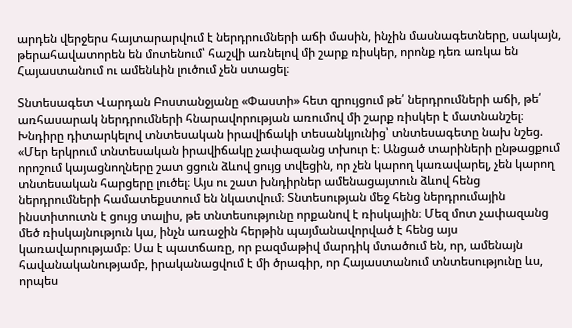արդեն վերջերս հայտարարվում է ներդրումների աճի մասին, ինչին մասնագետները, սակայն, թերահավատորեն են մոտենում՝ հաշվի առնելով մի շարք ռիսկեր, որոնք դեռ առկա են Հայաստանում ու ամենևին լուծում չեն ստացել։

Տնտեսագետ Վարդան Բոստանջյանը «Փաստի» հետ զրույցում թե՛ ներդրումների աճի, թե՛ առհասարակ ներդրումների հնարավորության առումով մի շարք ռիսկեր է մատնանշել։ Խնդիրը դիտարկելով տնտեսական իրավիճակի տեսանկյունից՝ տնտեսագետը նախ նշեց. «Մեր երկրում տնտեսական իրավիճակը չափազանց տխուր է։ Անցած տարիների ընթացքում որոշում կայացնողները շատ ցցուն ձևով ցույց տվեցին, որ չեն կարող կառավարել, չեն կարող տնտեսական հարցերը լուծել։ Այս ու շատ խնդիրներ ամենացայտուն ձևով հենց ներդրումների համատեքստում են նկատվում։ Տնտեսության մեջ հենց ներդրումային ինստիտուտն է ցույց տալիս, թե տնտեսությունը որքանով է ռիսկային։ Մեզ մոտ չափազանց մեծ ռիսկայնություն կա, ինչն առաջին հերթին պայմանավորված է հենց այս կառավարությամբ։ Սա է պատճառը, որ բազմաթիվ մարդիկ մտածում են, որ, ամենայն հավանականությամբ, իրականացվում է մի ծրագիր, որ Հայաստանում տնտեսությունը ևս, որպես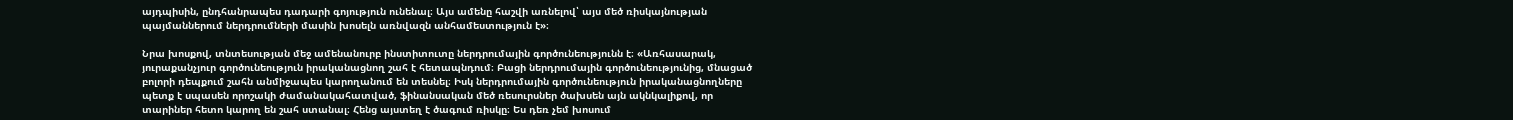այդպիսին, ընդհանրապես դադարի գոյություն ունենալ։ Այս ամենը հաշվի առնելով՝ այս մեծ ռիսկայնության պայմաններում ներդրումների մասին խոսելն առնվազն անհամեստություն է»։

Նրա խոսքով, տնտեսության մեջ ամենանուրբ ինստիտուտը ներդրումային գործունեությունն է։ «Առհասարակ, յուրաքանչյուր գործունեություն իրականացնող շահ է հետապնդում։ Բացի ներդրումային գործունեությունից, մնացած բոլորի դեպքում շահն անմիջապես կարողանում են տեսնել։ Իսկ ներդրումային գործունեություն իրականացնողները պետք է սպասեն որոշակի ժամանակահատված, ֆինանսական մեծ ռեսուրսներ ծախսեն այն ակնկալիքով, որ տարիներ հետո կարող են շահ ստանալ։ Հենց այստեղ է ծագում ռիսկը։ Ես դեռ չեմ խոսում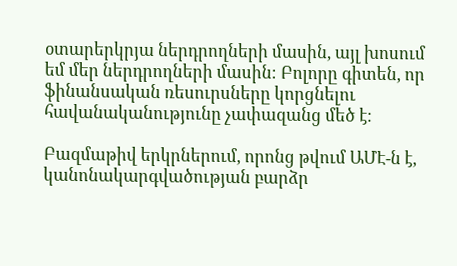օտարերկրյա ներդրողների մասին, այլ խոսում եմ մեր ներդրողների մասին։ Բոլորը գիտեն, որ ֆինանսական ռեսուրսները կորցնելու հավանականությունը չափազանց մեծ է։

Բազմաթիվ երկրներում, որոնց թվում ԱՄԷ-ն է, կանոնակարգվածության բարձր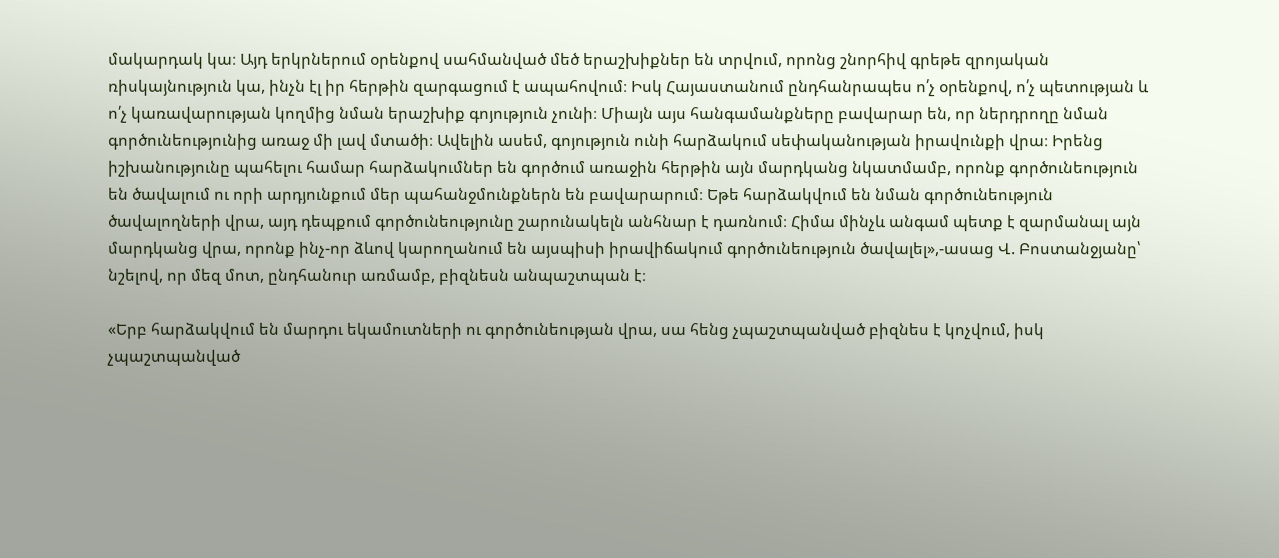մակարդակ կա։ Այդ երկրներում օրենքով սահմանված մեծ երաշխիքներ են տրվում, որոնց շնորհիվ գրեթե զրոյական ռիսկայնություն կա, ինչն էլ իր հերթին զարգացում է ապահովում։ Իսկ Հայաստանում ընդհանրապես ո՛չ օրենքով, ո՛չ պետության և ո՛չ կառավարության կողմից նման երաշխիք գոյություն չունի։ Միայն այս հանգամանքները բավարար են, որ ներդրողը նման գործունեությունից առաջ մի լավ մտածի։ Ավելին ասեմ, գոյություն ունի հարձակում սեփականության իրավունքի վրա։ Իրենց իշխանությունը պահելու համար հարձակումներ են գործում առաջին հերթին այն մարդկանց նկատմամբ, որոնք գործունեություն են ծավալում ու որի արդյունքում մեր պահանջմունքներն են բավարարում։ Եթե հարձակվում են նման գործունեություն ծավալողների վրա, այդ դեպքում գործունեությունը շարունակելն անհնար է դառնում։ Հիմա մինչև անգամ պետք է զարմանալ այն մարդկանց վրա, որոնք ինչ-որ ձևով կարողանում են այսպիսի իրավիճակում գործունեություն ծավալել»,-ասաց Վ. Բոստանջյանը՝ նշելով, որ մեզ մոտ, ընդհանուր առմամբ, բիզնեսն անպաշտպան է։

«Երբ հարձակվում են մարդու եկամուտների ու գործունեության վրա, սա հենց չպաշտպանված բիզնես է կոչվում, իսկ չպաշտպանված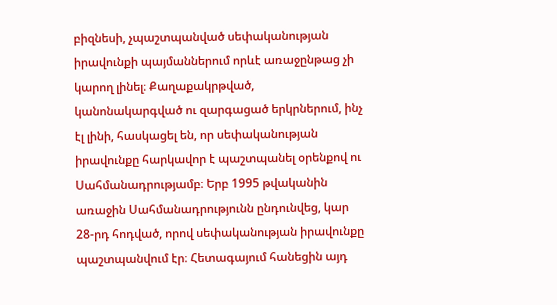բիզնեսի, չպաշտպանված սեփականության իրավունքի պայմաններում որևէ առաջընթաց չի կարող լինել։ Քաղաքակրթված, կանոնակարգված ու զարգացած երկրներում, ինչ էլ լինի, հասկացել են, որ սեփականության իրավունքը հարկավոր է պաշտպանել օրենքով ու Սահմանադրությամբ։ Երբ 1995 թվականին առաջին Սահմանադրությունն ընդունվեց, կար 28-րդ հոդված, որով սեփականության իրավունքը պաշտպանվում էր։ Հետագայում հանեցին այդ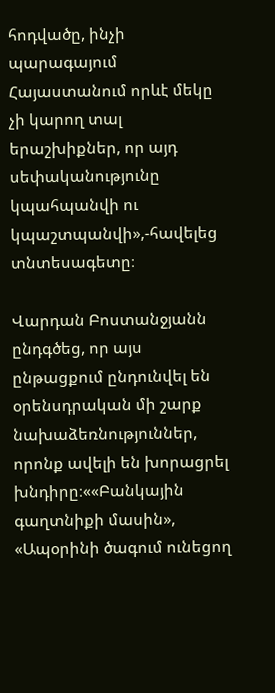հոդվածը, ինչի պարագայում Հայաստանում որևէ մեկը չի կարող տալ երաշխիքներ, որ այդ սեփականությունը կպահպանվի ու կպաշտպանվի»,-հավելեց տնտեսագետը։

Վարդան Բոստանջյանն ընդգծեց, որ այս ընթացքում ընդունվել են օրենսդրական մի շարք նախաձեռնություններ, որոնք ավելի են խորացրել խնդիրը։««Բանկային գաղտնիքի մասին», «Ապօրինի ծագում ունեցող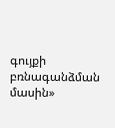գույքի բռնագանձման մասին»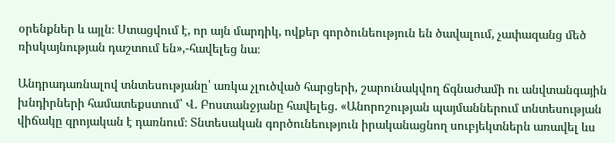օրենքներ և այլն։ Ստացվում է, որ այն մարդիկ, ովքեր գործունեություն են ծավալում, չափազանց մեծ ռիսկայնության դաշտում են»,-հավելեց նա։

Անդրադառնալով տնտեսությանը՝ առկա չլուծված հարցերի, շարունակվող ճգնաժամի ու անվտանգային խնդիրների համատեքստում՝ Վ. Բոստանջյանը հավելեց. «Անորոշության պայմաններում տնտեսության վիճակը զրոյական է դառնում։ Տնտեսական գործունեություն իրականացնող սուբյեկտներն առավել ևս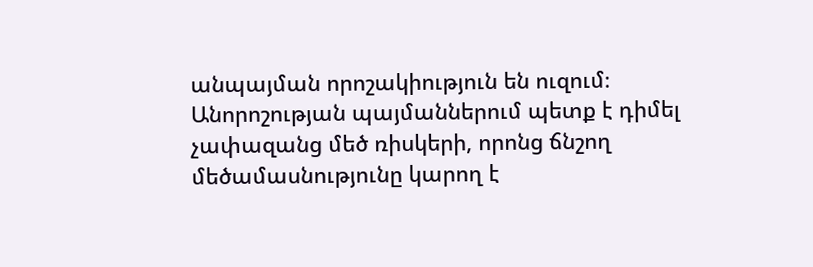անպայման որոշակիություն են ուզում։ Անորոշության պայմաններում պետք է դիմել չափազանց մեծ ռիսկերի, որոնց ճնշող մեծամասնությունը կարող է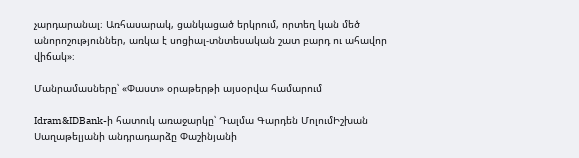չարդարանալ։ Առհասարակ, ցանկացած երկրում, որտեղ կան մեծ անորոշություններ, առկա է սոցիալ-տնտեսական շատ բարդ ու ահավոր վիճակ»։

Մանրամասները՝ «Փաստ» օրաթերթի այսօրվա համարում

Idram&IDBank-ի հատուկ առաջարկը՝ Դալմա Գարդեն ՄոլումԻշխան Սաղաթելյանի անդրադարձը Փաշինյանի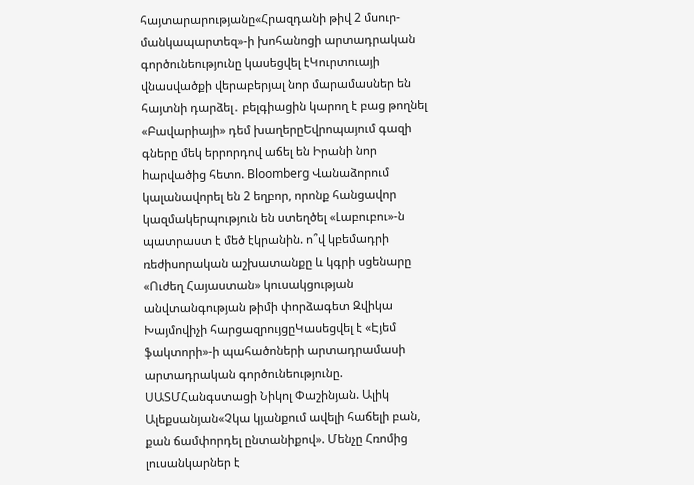հայտարարությանը«Հրազդանի թիվ 2 մսուր-մանկապարտեզ»-ի խոհանոցի արտադրական գործունեությունը կասեցվել էԿուրտուայի վնասվածքի վերաբերյալ նոր մարամասներ են հայտնի դարձել․ բելգիացին կարող է բաց թողնել «Բավարիայի» դեմ խաղերըԵվրոպայում գազի գները մեկ երրորդով աճել են Իրանի նոր hարվածից հետո. Bloomberg Վանաձորում կալանավորել են 2 եղբոր, որոնք հանցավոր կազմակերպություն են ստեղծել «Լաբուբու»-ն պատրաստ է մեծ էկրանին. ո՞վ կբեմադրի ռեժիսորական աշխատանքը և կգրի սցենարը «Ուժեղ Հայաստան» կուսակցության անվտանգության թիմի փորձագետ Զվիկա Խայմովիչի հարցազրույցըԿասեցվել է «Էյեմ ֆակտորի»-ի պահածոների արտադրամասի արտադրական գործունեությունը. ՍԱՏՄՀանգստացի Նիկոլ Փաշինյան. Ալիկ Ալեքսանյան«Չկա կյանքում ավելի հաճելի բան, քան ճամփորդել ընտանիքով». Մենչը Հռոմից լուսանկարներ է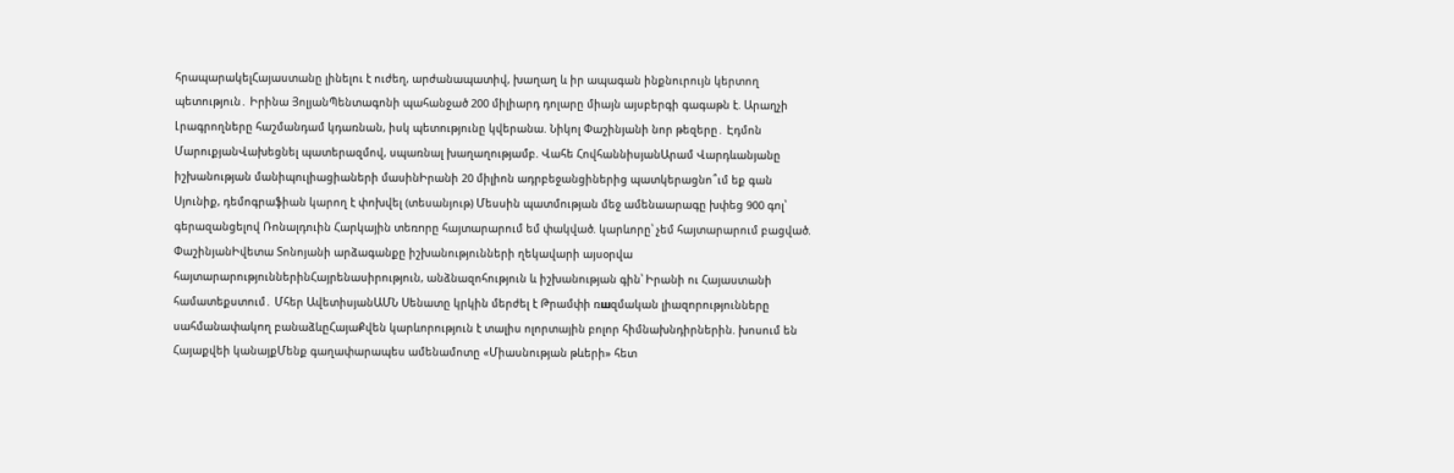հրապարակելՀայաստանը լինելու է ուժեղ, արժանապատիվ, խաղաղ և իր ապագան ինքնուրույն կերտող պետություն․ Իրինա ՅոլյանՊենտագոնի պահանջած 200 միլիարդ դոլարը միայն այսբերգի գագաթն է. Արաղչի Լրագրողները հաշմանդամ կդառնան, իսկ պետությունը կվերանա. Նիկոլ Փաշինյանի նոր թեզերը․ Էդմոն ՄարուքյանՎախեցնել պատերազմով, սպառնալ խաղաղությամբ. Վահե ՀովհաննիսյանԱրամ Վարդևանյանը իշխանության մանիպուլիացիաների մասինԻրանի 20 միլիոն ադրբեջանցիներից պատկերացնո՞ւմ եք գան Սյունիք, դեմոգրաֆիան կարող է փոխվել (տեսանյութ) Մեսսին պատմության մեջ ամենաարագը խփեց 900 գոլ՝ գերազանցելով Ռոնալդուին Հարկային տեռnրը հայտարարում եմ փակված. կարևորը՝ չեմ հայտարարում բացված. ՓաշինյանԻվետա Տոնոյանի արձագանքը իշխանությունների ղեկավարի այսօրվա հայտարարություններինՀայրենասիրություն, անձնազոհություն և իշխանության գին՝ Իրանի ու Հայաստանի համատեքստում․ Մհեր ԱվետիսյանԱՄՆ Սենատը կրկին մերժել է Թրամփի ռшզմական լիազորությունները սահմանափակող բանաձևըՀայաՔվեն կարևորություն է տալիս ոլորտային բոլոր հիմնախնդիրներին. խոսում են Հայաքվեի կանայքՄենք գաղափարապես ամենամոտը «Միասնության թևերի» հետ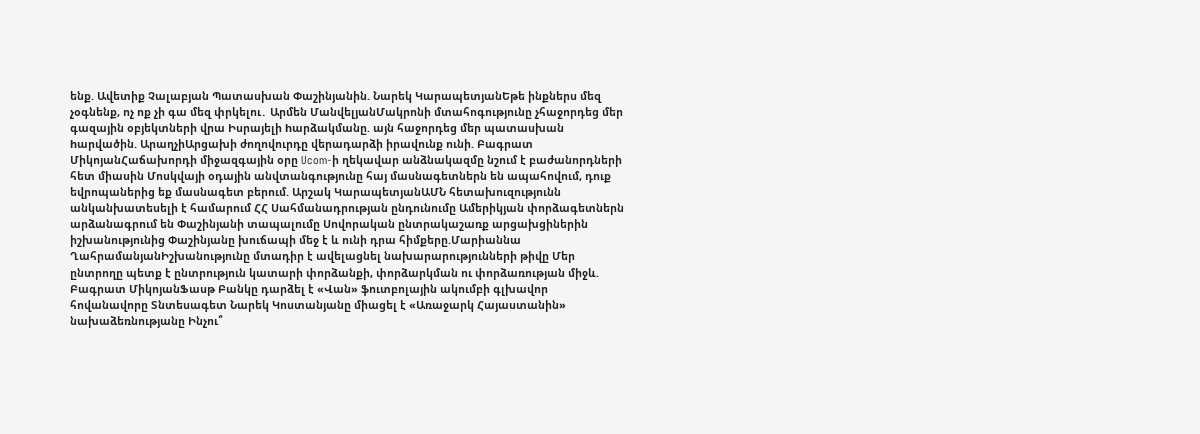ենք. Ավետիք Չալաբյան Պատասխան Փաշինյանին. Նարեկ ԿարապետյանԵթե ինքներս մեզ չօգնենք, ոչ ոք չի գա մեզ փրկելու․ Արմեն ՄանվելյանՄակրոնի մտահոգությունը չհաջորդեց մեր գազային օբյեկտների վրա Իսրայելի hարձակմանը. այն հաջորդեց մեր պատասխան hարվածին. ԱրաղչիԱրցախի ժողովուրդը վերադարձի իրավունք ունի. Բագրատ ՄիկոյանՀաճախորդի միջազգային օրը Ucom-ի ղեկավար անձնակազմը նշում է բաժանորդների հետ միասին Մոսկվայի օդային անվտանգությունը հայ մասնագետներն են ապահովում, դուք եվրոպաներից եք մասնագետ բերում. Արշակ ԿարապետյանԱՄՆ հետախուզությունն անկանխատեսելի է համարում ՀՀ Սահմանադրության ընդունումը Ամերիկյան փորձագետներն արձանագրում են Փաշինյանի տապալումը Սովորական ընտրակաշառք արցախցիներին իշխանությունից Փաշինյանը խուճապի մեջ է և ունի դրա հիմքերը.Մարիաննա ՂահրամանյանԻշխանությունը մտադիր է ավելացնել նախարարությունների թիվը Մեր ընտրողը պետք է ընտրություն կատարի փորձանքի, փորձարկման ու փորձառության միջև. Բագրատ ՄիկոյանՖասթ Բանկը դարձել է «Վան» ֆուտբոլային ակումբի գլխավոր հովանավորը Տնտեսագետ Նարեկ Կոստանյանը միացել է «Առաջարկ Հայաստանին» նախաձեռնությանը Ինչու՞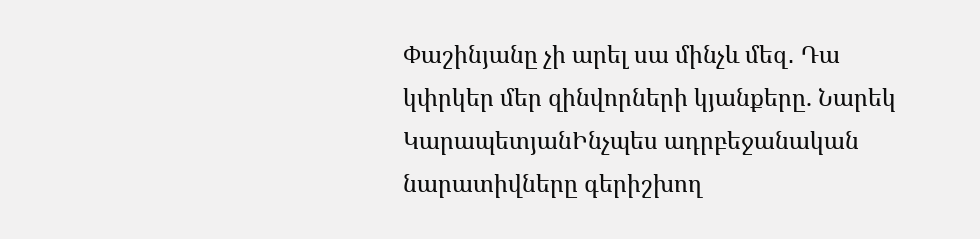Փաշինյանը չի արել սա մինչև մեզ․ Դա կփրկեր մեր զինվորների կյանքերը. Նարեկ ԿարապետյանԻնչպես ադրբեջանական նարատիվները գերիշխող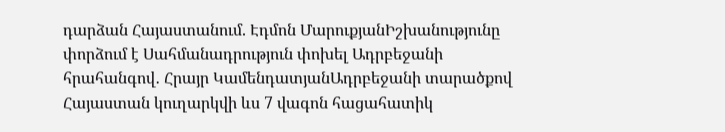դարձան Հայաստանում. Էդմոն ՄարուքյանԻշխանությունը փորձում է Սահմանադրություն փոխել Ադրբեջանի հրահանգով․ Հրայր ԿամենդատյանԱդրբեջանի տարածքով Հայաստան կուղարկվի ևս 7 վագոն հացահատիկ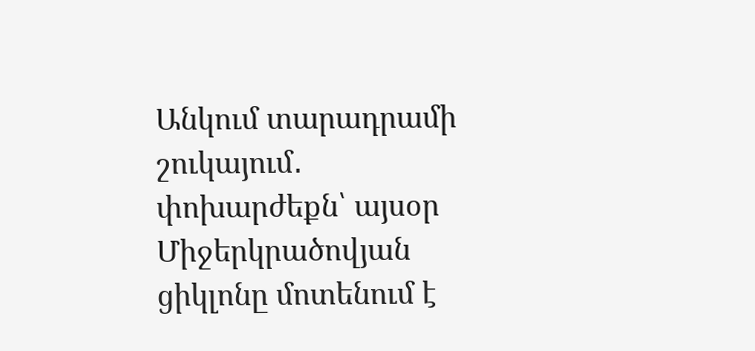Անկում տարադրամի շուկայում․ փոխարժեքն՝ այսօր Միջերկրածովյան ցիկլոնը մոտենում է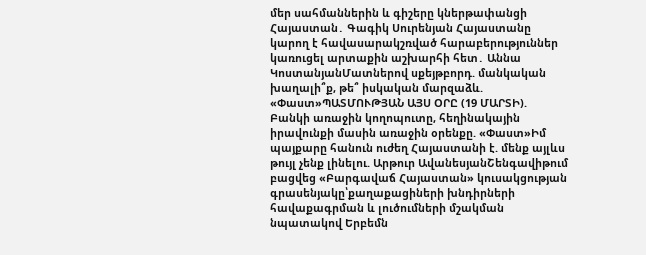մեր սահմաններին և գիշերը կներթափանցի Հայաստան․ Գագիկ Սուրենյան Հայաստանը կարող է հավասարակշռված հարաբերություններ կառուցել արտաքին աշխարհի հետ․ Աննա ԿոստանյանՄատներով սքեյթբորդ. մանկական խաղալի՞ք, թե՞ իսկական մարզաձև. «Փաստ»ՊԱՏՄՈՒԹՅԱՆ ԱՅՍ ՕՐԸ (19 ՄԱՐՏԻ). Բանկի առաջին կողոպուտը, հեղինակային իրավունքի մասին առաջին օրենքը. «Փաստ»Իմ պայքարը հանուն ուժեղ Հայաստանի է. մենք այլևս թույլ չենք լինելու. Արթուր ԱվանեսյանՇենգավիթում բացվեց «Բարգավաճ Հայաստան» կուսակցության գրասենյակը՝քաղաքացիների խնդիրների հավաքագրման և լուծումների մշակման նպատակով Երբեմն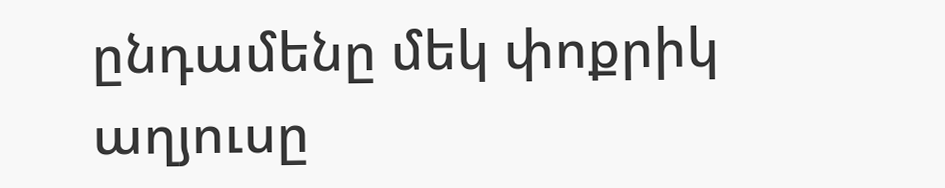ընդամենը մեկ փոքրիկ աղյուսը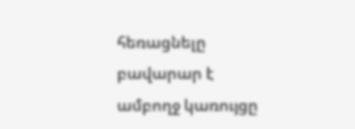հեռացնելը բավարար է ամբողջ կառույցը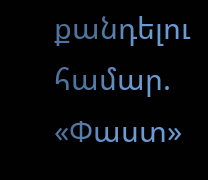քանդելու համար. «Փաստ»